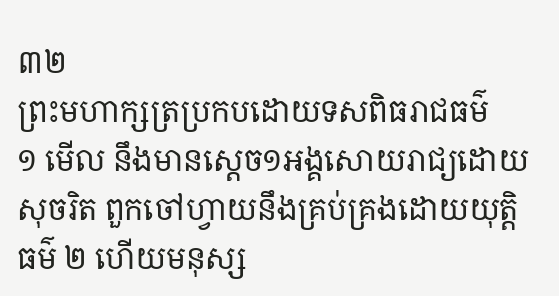៣២
ព្រះមហាក្សត្រប្រកបដោយទសពិធរាជធម៌
១ មើល នឹងមានស្តេច១អង្គសោយរាជ្យដោយសុចរិត ពួកចៅហ្វាយនឹងគ្រប់គ្រងដោយយុត្តិធម៌ ២ ហើយមនុស្ស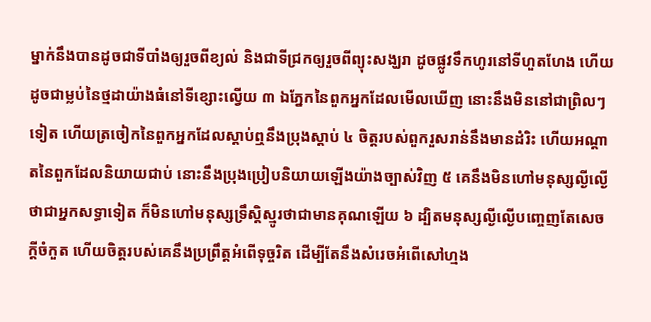ម្នាក់នឹងបានដូចជាទីបាំងឲ្យរួចពីខ្យល់ និងជាទីជ្រកឲ្យរួចពីព្យុះសង្ឃរា ដូចផ្លូវទឹកហូរនៅទីហួតហែង ហើយដូចជាម្លប់នៃថ្មដាយ៉ាងធំនៅទីខ្សោះល្វើយ ៣ ឯភ្នែកនៃពួកអ្នកដែលមើលឃើញ នោះនឹងមិននៅជាព្រិលៗទៀត ហើយត្រចៀកនៃពួកអ្នកដែលស្តាប់ឮនឹងប្រុងស្តាប់ ៤ ចិត្តរបស់ពួករួសរាន់នឹងមានដំរិះ ហើយអណ្តាតនៃពួកដែលនិយាយជាប់ នោះនឹងប្រុងប្រៀបនិយាយឡើងយ៉ាងច្បាស់វិញ ៥ គេនឹងមិនហៅមនុស្សល្ងីល្ងើថាជាអ្នកសទ្ធាទៀត ក៏មិនហៅមនុស្សទ្រឹស្តិស្មូរថាជាមានគុណឡើយ ៦ ដ្បិតមនុស្សល្ងីល្ងើបញ្ចេញតែសេចក្តីចំកួត ហើយចិត្តរបស់គេនឹងប្រព្រឹត្តអំពើទុច្ចរិត ដើម្បីតែនឹងសំរេចអំពើសៅហ្មង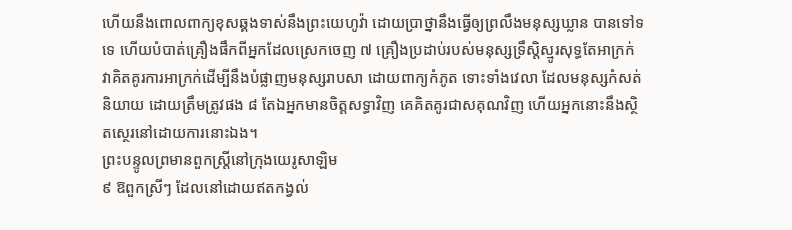ហើយនឹងពោលពាក្យខុសឆ្គងទាស់នឹងព្រះយេហូវ៉ា ដោយប្រាថ្នានឹងធ្វើឲ្យព្រលឹងមនុស្សឃ្លាន បានទៅទទេ ហើយបំបាត់គ្រឿងផឹកពីអ្នកដែលស្រេកចេញ ៧ គ្រឿងប្រដាប់របស់មនុស្សទ្រឹស្តិស្មូរសុទ្ធតែអាក្រក់ វាគិតគូរការអាក្រក់ដើម្បីនឹងបំផ្លាញមនុស្សរាបសា ដោយពាក្យកំភូត ទោះទាំងវេលា ដែលមនុស្សកំសត់និយាយ ដោយត្រឹមត្រូវផង ៨ តែឯអ្នកមានចិត្តសទ្ធាវិញ គេគិតគូរជាសគុណវិញ ហើយអ្នកនោះនឹងស្ថិតស្ថេរនៅដោយការនោះឯង។
ព្រះបន្ទូលព្រមានពួកស្ត្រីនៅក្រុងយេរូសាឡិម
៩ ឱពួកស្រីៗ ដែលនៅដោយឥតកង្វល់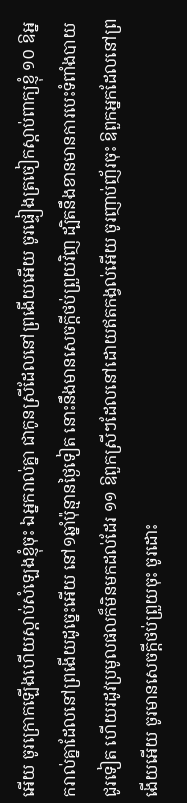អើយ ចូរក្រោកឡើងហើយស្តាប់សំឡេងខ្ញុំចុះ ឯអ្នករាល់គ្នា ជាកូនស្រីដែលនៅព្រងើយអើយ ចូរផ្ទៀងត្រចៀកស្តាប់ពាក្យខ្ញុំ ១០ ឱអ្នករាល់គ្នាដែលនៅព្រងើយដូច្នេះអើយ នៅ១ឆ្នាំប៉ុន្មានថ្ងៃទៀត នោះនឹងមានសេចក្តីថប់ព្រួយវិញ ដ្បិតនឹងខានមានការបេះទំពាំងបាយជូរទៀត ហើយរដូវប្រមូលផលក៏មិនមកដល់ដែរ ១១ ឱពួកស្រីៗដែលនៅដោយឥតកង្វល់អើយ ចូរញាប់ញ័រចុះ ឱពួកអ្នកដែលនៅព្រងើយអើយ ចូរមានសេចក្តីថប់ព្រួយចុះ ចូរដោះ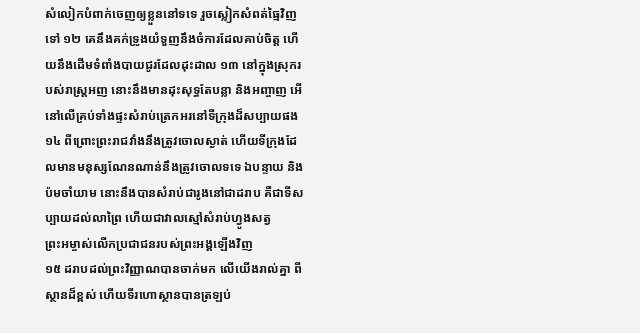សំលៀកបំពាក់ចេញឲ្យខ្លួននៅទទេ រួចស្លៀកសំពត់ធ្មៃវិញទៅ ១២ គេនឹងគក់ទ្រូងយំទួញនឹងចំការដែលគាប់ចិត្ត ហើយនឹងដើមទំពាំងបាយជូរដែលដុះដាល ១៣ នៅក្នុងស្រុករបស់រាស្ត្រអញ នោះនឹងមានដុះសុទ្ធតែបន្លា និងអញ្ចាញ អើ នៅលើគ្រប់ទាំងផ្ទះសំរាប់ត្រេកអរនៅទីក្រុងដ៏សប្បាយផង ១៤ ពីព្រោះព្រះរាជវាំងនឹងត្រូវចោលស្ងាត់ ហើយទីក្រុងដែលមានមនុស្សណែនណាន់នឹងត្រូវចោលទទេ ឯបន្ទាយ និងប៉មចាំយាម នោះនឹងបានសំរាប់ជារូងនៅជាដរាប គឺជាទីសប្បាយដល់លាព្រៃ ហើយជាវាលស្មៅសំរាប់ហ្វូងសត្វ
ព្រះអម្ចាស់លើកប្រជាជនរបស់ព្រះអង្គឡើងវិញ
១៥ ដរាបដល់ព្រះវិញ្ញាណបានចាក់មក លើយើងរាល់គ្នា ពីស្ថានដ៏ខ្ពស់ ហើយទីរហោស្ថានបានត្រឡប់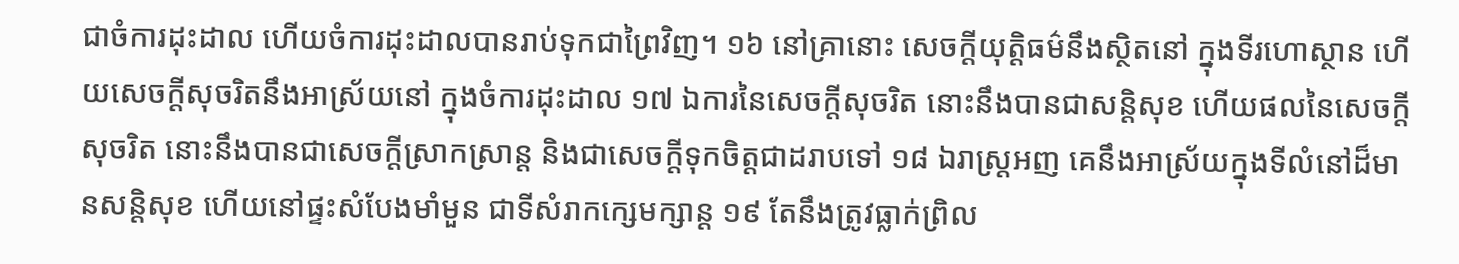ជាចំការដុះដាល ហើយចំការដុះដាលបានរាប់ទុកជាព្រៃវិញ។ ១៦ នៅគ្រានោះ សេចក្តីយុត្តិធម៌នឹងស្ថិតនៅ ក្នុងទីរហោស្ថាន ហើយសេចក្តីសុចរិតនឹងអាស្រ័យនៅ ក្នុងចំការដុះដាល ១៧ ឯការនៃសេចក្តីសុចរិត នោះនឹងបានជាសន្តិសុខ ហើយផលនៃសេចក្តីសុចរិត នោះនឹងបានជាសេចក្តីស្រាកស្រាន្ត និងជាសេចក្តីទុកចិត្តជាដរាបទៅ ១៨ ឯរាស្ត្រអញ គេនឹងអាស្រ័យក្នុងទីលំនៅដ៏មានសន្តិសុខ ហើយនៅផ្ទះសំបែងមាំមួន ជាទីសំរាកក្សេមក្សាន្ត ១៩ តែនឹងត្រូវធ្លាក់ព្រិល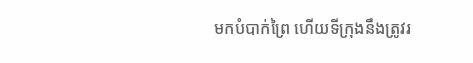មកបំបាក់ព្រៃ ហើយទីក្រុងនឹងត្រូវរ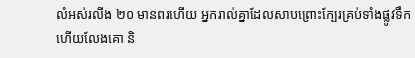លំអស់រលីង ២០ មានពរហើយ អ្នករាល់គ្នាដែលសាបព្រោះក្បែរគ្រប់ទាំងផ្លូវទឹក ហើយលែងគោ និ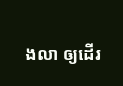ងលា ឲ្យដើរ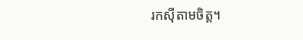រកស៊ីតាមចិត្ត។